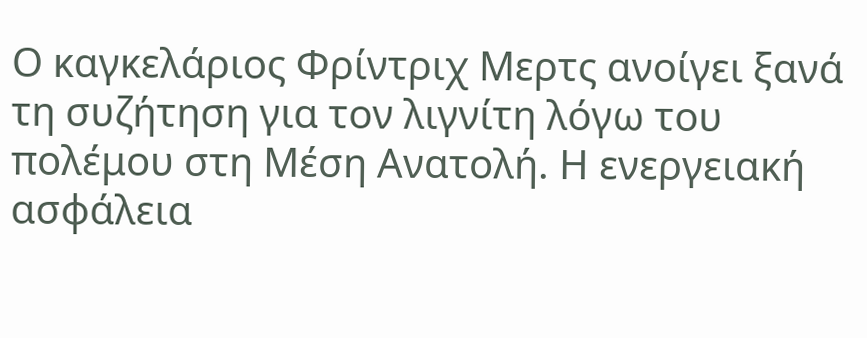Ο καγκελάριος Φρίντριχ Μερτς ανοίγει ξανά τη συζήτηση για τον λιγνίτη λόγω του πολέμου στη Μέση Ανατολή. Η ενεργειακή ασφάλεια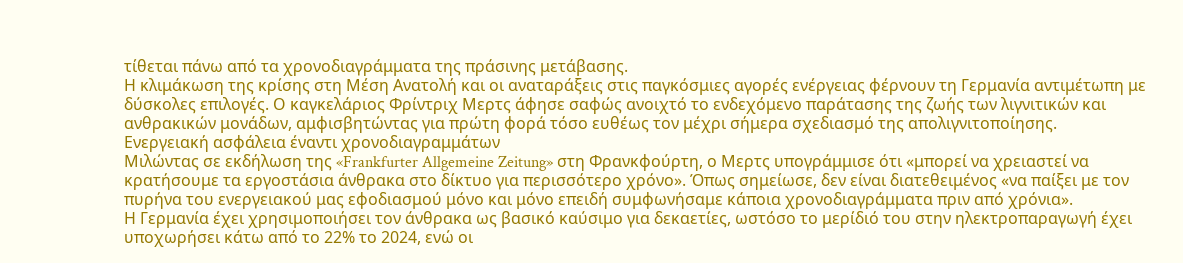τίθεται πάνω από τα χρονοδιαγράμματα της πράσινης μετάβασης.
Η κλιμάκωση της κρίσης στη Μέση Ανατολή και οι αναταράξεις στις παγκόσμιες αγορές ενέργειας φέρνουν τη Γερμανία αντιμέτωπη με δύσκολες επιλογές. Ο καγκελάριος Φρίντριχ Μερτς άφησε σαφώς ανοιχτό το ενδεχόμενο παράτασης της ζωής των λιγνιτικών και ανθρακικών μονάδων, αμφισβητώντας για πρώτη φορά τόσο ευθέως τον μέχρι σήμερα σχεδιασμό της απολιγνιτοποίησης.
Ενεργειακή ασφάλεια έναντι χρονοδιαγραμμάτων
Μιλώντας σε εκδήλωση της «Frankfurter Allgemeine Zeitung» στη Φρανκφούρτη, ο Μερτς υπογράμμισε ότι «μπορεί να χρειαστεί να κρατήσουμε τα εργοστάσια άνθρακα στο δίκτυο για περισσότερο χρόνο». Όπως σημείωσε, δεν είναι διατεθειμένος «να παίξει με τον πυρήνα του ενεργειακού μας εφοδιασμού μόνο και μόνο επειδή συμφωνήσαμε κάποια χρονοδιαγράμματα πριν από χρόνια».
Η Γερμανία έχει χρησιμοποιήσει τον άνθρακα ως βασικό καύσιμο για δεκαετίες, ωστόσο το μερίδιό του στην ηλεκτροπαραγωγή έχει υποχωρήσει κάτω από το 22% το 2024, ενώ οι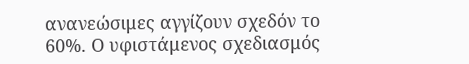ανανεώσιμες αγγίζουν σχεδόν το 60%. Ο υφιστάμενος σχεδιασμός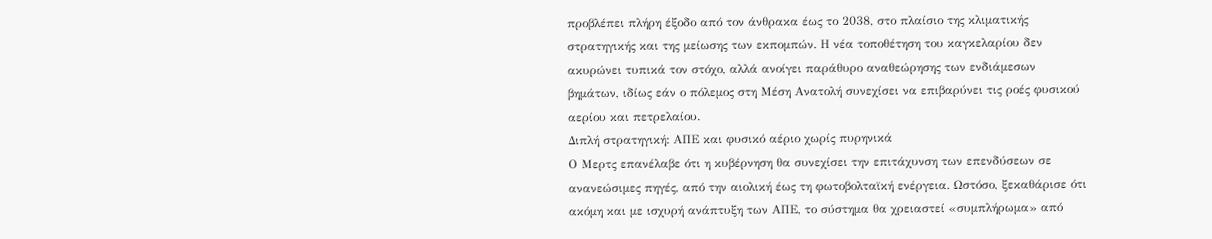προβλέπει πλήρη έξοδο από τον άνθρακα έως το 2038, στο πλαίσιο της κλιματικής στρατηγικής και της μείωσης των εκπομπών. Η νέα τοποθέτηση του καγκελαρίου δεν ακυρώνει τυπικά τον στόχο, αλλά ανοίγει παράθυρο αναθεώρησης των ενδιάμεσων βημάτων, ιδίως εάν ο πόλεμος στη Μέση Ανατολή συνεχίσει να επιβαρύνει τις ροές φυσικού αερίου και πετρελαίου.
Διπλή στρατηγική: ΑΠΕ και φυσικό αέριο χωρίς πυρηνικά
Ο Μερτς επανέλαβε ότι η κυβέρνηση θα συνεχίσει την επιτάχυνση των επενδύσεων σε ανανεώσιμες πηγές, από την αιολική έως τη φωτοβολταϊκή ενέργεια. Ωστόσο, ξεκαθάρισε ότι ακόμη και με ισχυρή ανάπτυξη των ΑΠΕ, το σύστημα θα χρειαστεί «συμπλήρωμα» από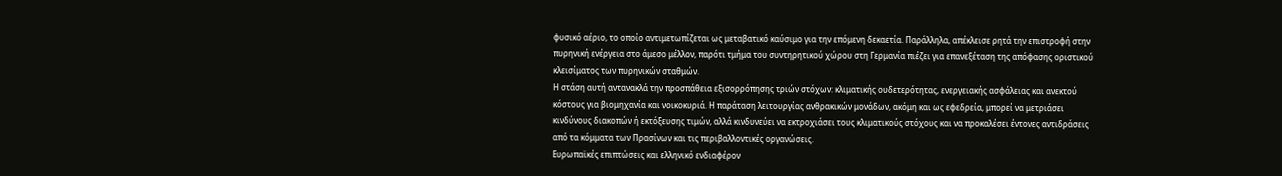φυσικό αέριο, το οποίο αντιμετωπίζεται ως μεταβατικό καύσιμο για την επόμενη δεκαετία. Παράλληλα, απέκλεισε ρητά την επιστροφή στην πυρηνική ενέργεια στο άμεσο μέλλον, παρότι τμήμα του συντηρητικού χώρου στη Γερμανία πιέζει για επανεξέταση της απόφασης οριστικού κλεισίματος των πυρηνικών σταθμών.
Η στάση αυτή αντανακλά την προσπάθεια εξισορρόπησης τριών στόχων: κλιματικής ουδετερότητας, ενεργειακής ασφάλειας και ανεκτού κόστους για βιομηχανία και νοικοκυριά. Η παράταση λειτουργίας ανθρακικών μονάδων, ακόμη και ως εφεδρεία, μπορεί να μετριάσει κινδύνους διακοπών ή εκτόξευσης τιμών, αλλά κινδυνεύει να εκτροχιάσει τους κλιματικούς στόχους και να προκαλέσει έντονες αντιδράσεις από τα κόμματα των Πρασίνων και τις περιβαλλοντικές οργανώσεις.
Ευρωπαϊκές επιπτώσεις και ελληνικό ενδιαφέρον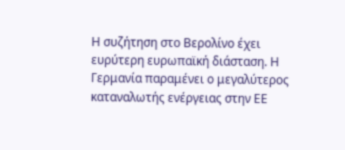Η συζήτηση στο Βερολίνο έχει ευρύτερη ευρωπαϊκή διάσταση. Η Γερμανία παραμένει ο μεγαλύτερος καταναλωτής ενέργειας στην ΕΕ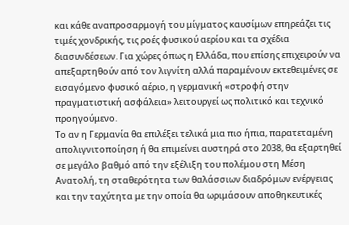και κάθε αναπροσαρμογή του μίγματος καυσίμων επηρεάζει τις τιμές χονδρικής, τις ροές φυσικού αερίου και τα σχέδια διασυνδέσεων. Για χώρες όπως η Ελλάδα, που επίσης επιχειρούν να απεξαρτηθούν από τον λιγνίτη αλλά παραμένουν εκτεθειμένες σε εισαγόμενο φυσικό αέριο, η γερμανική «στροφή στην πραγματιστική ασφάλεια» λειτουργεί ως πολιτικό και τεχνικό προηγούμενο.
Το αν η Γερμανία θα επιλέξει τελικά μια πιο ήπια, παρατεταμένη απολιγνιτοποίηση ή θα επιμείνει αυστηρά στο 2038, θα εξαρτηθεί σε μεγάλο βαθμό από την εξέλιξη του πολέμου στη Μέση Ανατολή, τη σταθερότητα των θαλάσσιων διαδρόμων ενέργειας και την ταχύτητα με την οποία θα ωριμάσουν αποθηκευτικές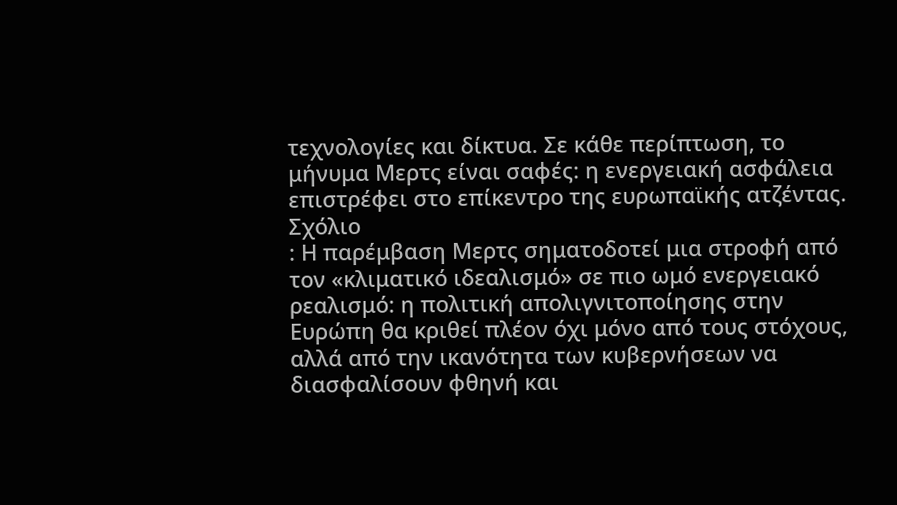τεχνολογίες και δίκτυα. Σε κάθε περίπτωση, το μήνυμα Μερτς είναι σαφές: η ενεργειακή ασφάλεια επιστρέφει στο επίκεντρο της ευρωπαϊκής ατζέντας.
Σχόλιο
: Η παρέμβαση Μερτς σηματοδοτεί μια στροφή από τον «κλιματικό ιδεαλισμό» σε πιο ωμό ενεργειακό ρεαλισμό: η πολιτική απολιγνιτοποίησης στην Ευρώπη θα κριθεί πλέον όχι μόνο από τους στόχους, αλλά από την ικανότητα των κυβερνήσεων να διασφαλίσουν φθηνή και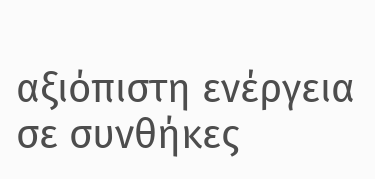αξιόπιστη ενέργεια σε συνθήκες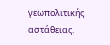γεωπολιτικής αστάθειας.